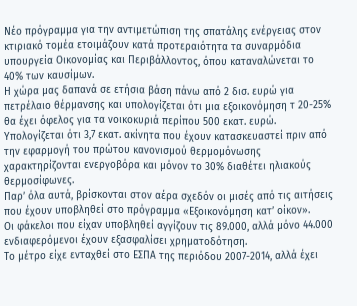Νέο πρόγραμμα για την αντιμετώπιση της σπατάλης ενέργειας στον κτιριακό τομέα ετοιμάζουν κατά προτεραιότητα τα συναρμόδια υπουργεία Οικονομίας και Περιβάλλοντος, όπου καταναλώνεται το 40% των καυσίμων.
Η χώρα μας δαπανά σε ετήσια βάση πάνω από 2 δισ. ευρώ για πετρέλαιο θέρμανσης και υπολογίζεται ότι μια εξοικονόμηση τ 20-25% θα έχει όφελος για τα νοικοκυριά περίπου 500 εκατ. ευρώ.
Υπολογίζεται ότι 3,7 εκατ. ακίνητα που έχουν κατασκευαστεί πριν από την εφαρμογή του πρώτου κανονισμού θερμομόνωσης χαρακτηρίζονται ενεργοβόρα και μόνον το 30% διαθέτει ηλιακούς θερμοσίφωνες.
Παρ’ όλα αυτά, βρίσκονται στον αέρα σχεδόν οι μισές από τις αιτήσεις που έχουν υποβληθεί στο πρόγραμμα «Εξοικονόμηση κατ’ οίκον».
Οι φάκελοι που είχαν υποβληθεί αγγίζουν τις 89.000, αλλά μόνο 44.000 ενδιαφερόμενοι έχουν εξασφαλίσει χρηματοδότηση.
Το μέτρο είχε ενταχθεί στο ΕΣΠΑ της περιόδου 2007-2014, αλλά έχει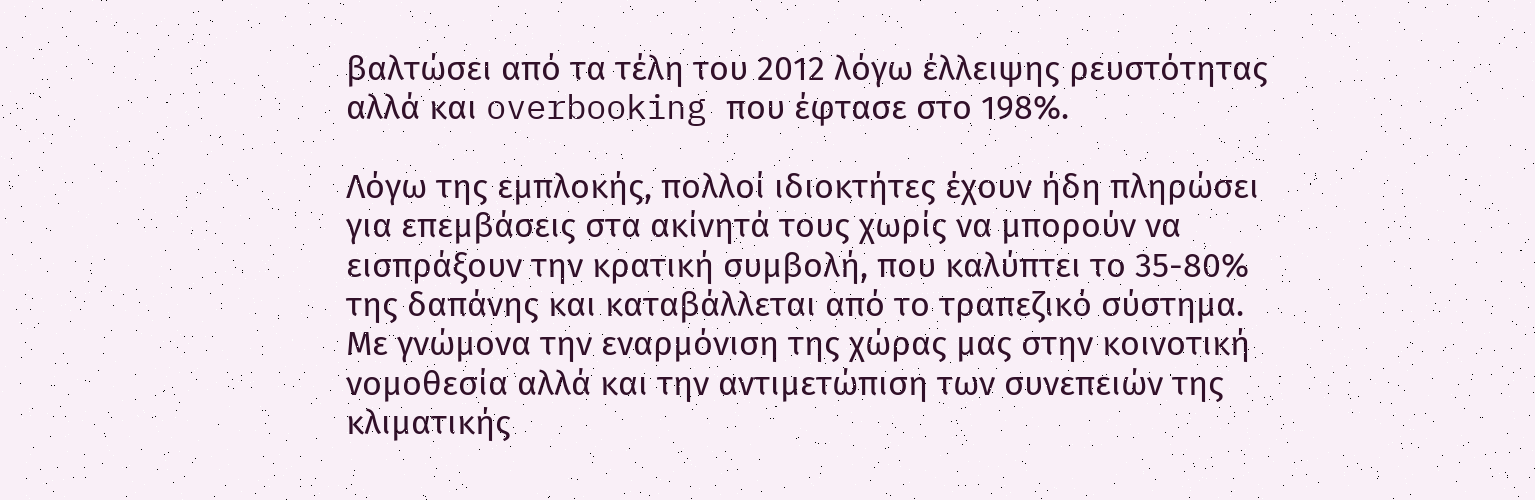βαλτώσει από τα τέλη του 2012 λόγω έλλειψης ρευστότητας αλλά και overbooking που έφτασε στο 198%.

Λόγω της εμπλοκής, πολλοί ιδιοκτήτες έχουν ήδη πληρώσει για επεμβάσεις στα ακίνητά τους χωρίς να μπορούν να εισπράξουν την κρατική συμβολή, που καλύπτει το 35-80% της δαπάνης και καταβάλλεται από το τραπεζικό σύστημα.
Με γνώμονα την εναρμόνιση της χώρας μας στην κοινοτική νομοθεσία αλλά και την αντιμετώπιση των συνεπειών της κλιματικής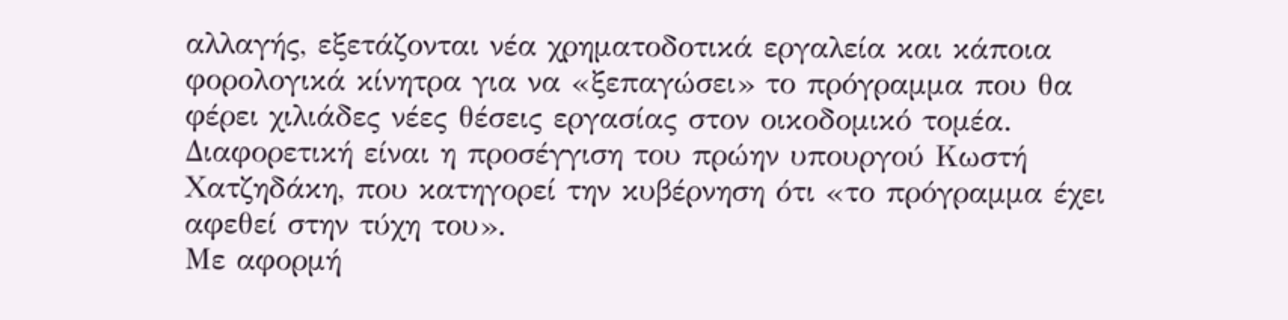αλλαγής, εξετάζονται νέα χρηματοδοτικά εργαλεία και κάποια φορολογικά κίνητρα για να «ξεπαγώσει» το πρόγραμμα που θα φέρει χιλιάδες νέες θέσεις εργασίας στον οικοδομικό τομέα.
Διαφορετική είναι η προσέγγιση του πρώην υπουργού Κωστή Χατζηδάκη, που κατηγορεί την κυβέρνηση ότι «το πρόγραμμα έχει αφεθεί στην τύχη του».
Με αφορμή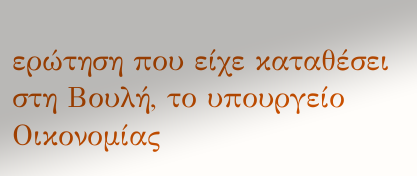ερώτηση που είχε καταθέσει στη Βουλή, το υπουργείο Οικονομίας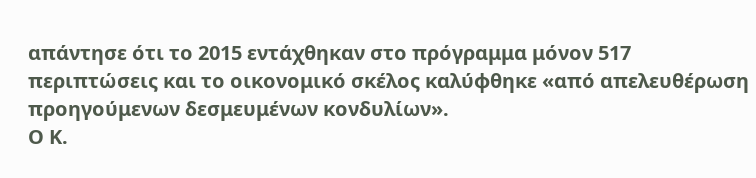απάντησε ότι το 2015 εντάχθηκαν στο πρόγραμμα μόνον 517 περιπτώσεις και το οικονομικό σκέλος καλύφθηκε «από απελευθέρωση προηγούμενων δεσμευμένων κονδυλίων».
Ο Κ.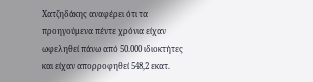Χατζηδάκης αναφέρει ότι τα προηγούμενα πέντε χρόνια είχαν ωφεληθεί πάνω από 50.000 ιδιοκτήτες και είχαν απορροφηθεί 548,2 εκατ.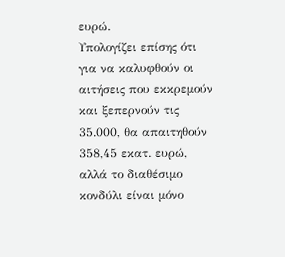ευρώ.
Υπολογίζει επίσης ότι για να καλυφθούν οι αιτήσεις που εκκρεμούν και ξεπερνούν τις 35.000, θα απαιτηθούν 358,45 εκατ. ευρώ, αλλά το διαθέσιμο κονδύλι είναι μόνο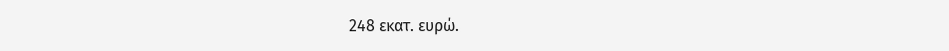248 εκατ. ευρώ.